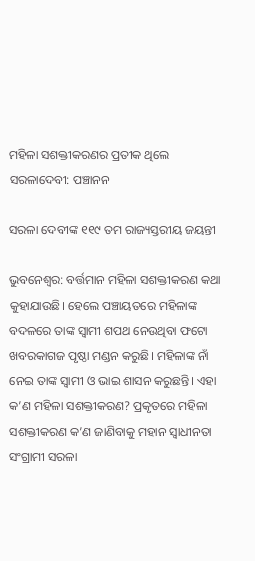ମହିଳା ସଶକ୍ତୀକରଣର ପ୍ରତୀକ ଥିଲେ ସରଳାଦେବୀ: ପଞ୍ଚାନନ

ସରଳା ଦେବୀଙ୍କ ୧୧୯ ତମ ରାଜ୍ୟସ୍ତରୀୟ ଜୟନ୍ତୀ

ଭୁବନେଶ୍ବର: ବର୍ତ୍ତମାନ ମହିଳା ସଶକ୍ତୀକରଣ କଥା କୁହାଯାଉଛି। ହେଲେ ପଞ୍ଚାୟତରେ ମହିଳାଙ୍କ ବଦଳରେ ତାଙ୍କ ସ୍ବାମୀ ଶପଥ ନେଉଥିବା ଫଟୋ ଖବରକାଗଜ ପୃଷ୍ଠା ମଣ୍ଡନ କରୁଛି। ମହିଳାଙ୍କ ନାଁ ନେଇ ତାଙ୍କ ସ୍ବାମୀ ଓ ଭାଇ ଶାସନ କରୁଛନ୍ତି। ଏହା କ’ଣ ମହିଳା ସଶକ୍ତୀକରଣ? ପ୍ରକୃତରେ ମହିଳା ସଶକ୍ତୀକରଣ କ’ଣ ଜାଣିବାକୁ ମହାନ ସ୍ବାଧୀନତା ସଂଗ୍ରାମୀ ସରଳା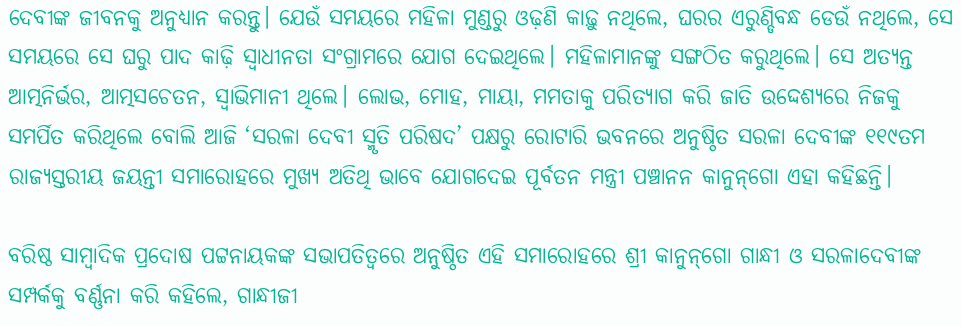ଦେବୀଙ୍କ ଜୀବନକୁ ଅନୁଧ୍ୟାନ କରନ୍ତୁ। ଯେଉଁ ସମୟରେ ମହିଳା ମୁଣ୍ଡରୁ ଓଢ଼ଣି କାଢ଼ୁ ନଥିଲେ, ଘରର ଏରୁଣ୍ଡିବନ୍ଧ ଡେଉଁ ନଥିଲେ, ସେ ସମୟରେ ସେ ଘରୁ ପାଦ କାଢ଼ି ସ୍ବାଧୀନତା ସଂଗ୍ରାମରେ ଯୋଗ ଦେଇଥିଲେ। ମହିଳାମାନଙ୍କୁ ସଙ୍ଗଠିତ କରୁଥିଲେ। ସେ ଅତ୍ୟନ୍ତ ଆତ୍ମନିର୍ଭର, ଆତ୍ମସଚେତନ, ସ୍ବାଭିମାନୀ ଥିଲେ। ଲୋଭ, ମୋହ, ମାୟା, ମମତାକୁ ପରିତ୍ୟାଗ କରି ଜାତି ଉଦ୍ଦେଶ୍ୟରେ ନିଜକୁ ସମର୍ପିତ କରିଥିଲେ ବୋଲି ଆଜି ‘ସରଳା ଦେବୀ ସ୍ମୃତି ପରିଷଦ’ ପକ୍ଷରୁ ରୋଟାରି ଭବନରେ ଅନୁଷ୍ଠିତ ସରଳା ଦେବୀଙ୍କ ୧୧୯ତମ ରାଜ୍ୟସ୍ତରୀୟ ଜୟନ୍ତୀ ସମାରୋହରେ ମୁଖ୍ୟ ଅତିଥି ଭାବେ ଯୋଗଦେଇ ପୂର୍ବତନ ମନ୍ତ୍ରୀ ପଞ୍ଚାନନ କାନୁନ୍‌ଗୋ ଏହା କହିଛନ୍ତି।

ବରିଷ୍ଠ ସାମ୍ବାଦିକ ପ୍ରଦୋଷ ପଟ୍ଟନାୟକଙ୍କ ସଭାପତିତ୍ବରେ ଅନୁଷ୍ଠିତ ଏହି ସମାରୋହରେ ଶ୍ରୀ କାନୁନ୍‌ଗୋ ଗାନ୍ଧୀ ଓ ସରଳାଦେବୀଙ୍କ ସମ୍ପର୍କକୁ ବର୍ଣ୍ଣନା କରି କହିଲେ, ଗାନ୍ଧୀଜୀ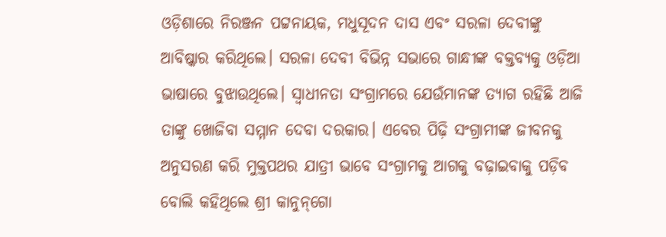ଓଡ଼ିଶାରେ ନିରଞ୍ଜନ ପଟ୍ଟନାୟକ, ମଧୁସୂଦନ ଦାସ ଏବଂ ସରଳା ଦେବୀଙ୍କୁ ଆବିଷ୍କାର କରିଥିଲେ। ସରଳା ଦେବୀ ବିଭିନ୍ନ ସଭାରେ ଗାନ୍ଧୀଙ୍କ ବକ୍ତବ୍ୟକୁ ଓଡ଼ିଆ ଭାଷାରେ ବୁଝାଉଥିଲେ। ସ୍ବାଧୀନତା ସଂଗ୍ରାମରେ ଯେଉଁମାନଙ୍କ ତ୍ୟାଗ ରହିଛି ଆଜି ତାଙ୍କୁ ଖୋଜିବା ସମ୍ମାନ ଦେବା ଦରକାର। ଏବେର ପିଢ଼ି ସଂଗ୍ରାମୀଙ୍କ ଜୀବନକୁ ଅନୁସରଣ କରି ମୁକ୍ତପଥର ଯାତ୍ରୀ ଭାବେ ସଂଗ୍ରାମକୁ ଆଗକୁ ବଢ଼ାଇବାକୁ ପଡ଼ିବ ବୋଲି କହିଥିଲେ ଶ୍ରୀ କାନୁନ୍‌ଗୋ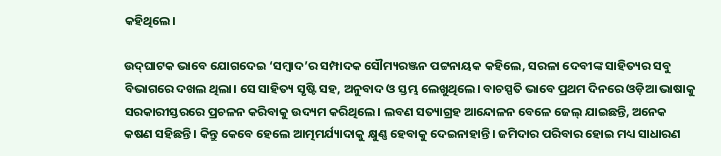କହିଥିଲେ।

ଉଦ୍‌ଘାଟକ ଭାବେ ଯୋଗଦେଇ ‘ସମ୍ବାଦ’ର ସମ୍ପାଦକ ସୌମ୍ୟରଞ୍ଜନ ପଟ୍ଟନାୟକ କହିଲେ, ସରଳା ଦେବୀଙ୍କ ସାହିତ୍ୟର ସବୁ ବିଭାଗରେ ଦଖଲ ଥିଲା। ସେ ସାହିତ୍ୟ ସୃଷ୍ଟି ସହ, ଅନୁବାଦ ଓ ସ୍ତମ୍ଭ ଲେଖୁଥିଲେ। ବାଚସ୍ପତି ଭାବେ ପ୍ରଥମ ଦିନରେ ଓଡ଼ିଆ ଭାଷାକୁ ସରକାରୀସ୍ତରରେ ପ୍ରଚଳନ କରିବାକୁ ଉଦ୍ୟମ କରିଥିଲେ। ଲବଣ ସତ୍ୟାଗ୍ରହ ଆନ୍ଦୋଳନ ବେଳେ ଜେଲ୍‌ ଯାଇଛନ୍ତି, ଅନେକ କଷଣ ସହିଛନ୍ତି। କିନ୍ତୁ କେବେ ହେ‌ଲେ ଆତ୍ମମର୍ଯ୍ୟାଦାକୁ କ୍ଷୁଣ୍ଣ ହେବାକୁ ଦେଇନାହାନ୍ତି। ଜମିଦାର ପରିବାର ହୋଇ ମଧ୍ୟ ସାଧାରଣ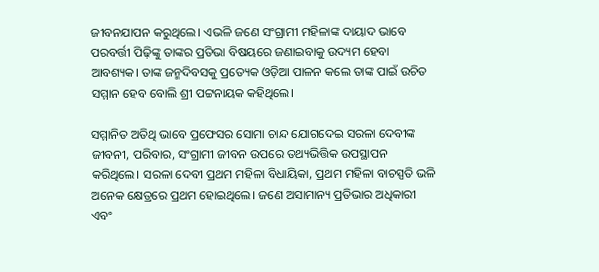ଜୀବନଯାପନ କରୁଥିଲେ। ଏଭଳି ଜଣେ ସଂଗ୍ରାମୀ ମହିଳାଙ୍କ ଦାୟାଦ ଭାବେ ପରବର୍ତ୍ତୀ ପିଢ଼ିଙ୍କୁ ତାଙ୍କର ପ୍ରତିଭା ବିଷୟରେ ଜଣାଇବାକୁ ଉଦ୍ୟମ ହେବା ଆବଶ୍ୟକ। ତାଙ୍କ ଜନ୍ମଦିବସକୁ ପ୍ରତ୍ୟେକ ଓଡ଼ିଆ ପାଳନ କଲେ ତାଙ୍କ ପାଇଁ ଉଚିତ ସମ୍ମାନ ହେବ ବୋଲି ଶ୍ରୀ ପଟ୍ଟନାୟକ କହିଥିଲେ।

ସମ୍ମାନିତ ଅତିଥି ଭା‌ବେ ପ୍ରଫେସର ସୋମା ଚାନ୍ଦ ଯୋଗଦେଇ ସରଳା ଦେବୀଙ୍କ ଜୀବନୀ, ପରିବାର, ସଂଗ୍ରାମୀ ଜୀବନ ଉପରେ ତଥ୍ୟଭିତ୍ତିକ ଉପସ୍ଥାପନ କରିଥିଲେ। ସରଳା ଦେବୀ ପ୍ରଥମ ମହିଳା ବିଧାୟିକା, ପ୍ରଥମ ମହିଳା ବାଚସ୍ପତି ଭଳି ଅନେକ କ୍ଷେତ୍ରରେ ପ୍ରଥମ ହୋଇଥିଲେ। ଜଣେ ଅସାମାନ୍ୟ ପ୍ରତିଭାର ଅଧିକାରୀ ଏବଂ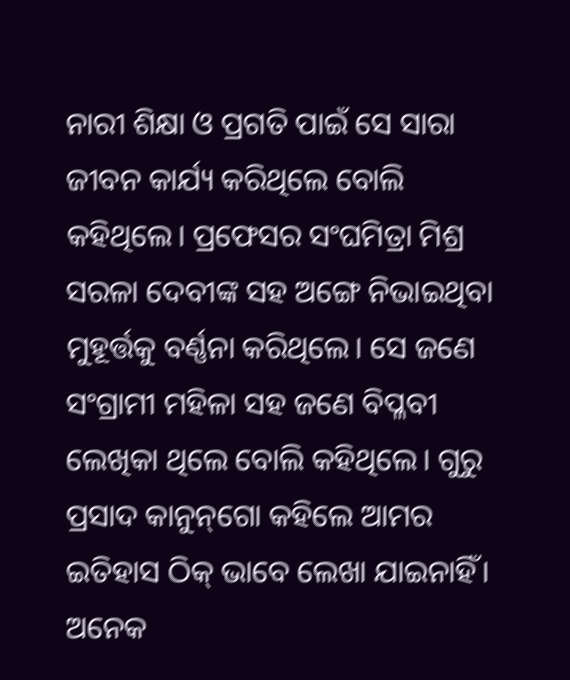ନାରୀ ଶିକ୍ଷା ଓ ପ୍ରଗତି ପାଇଁ ସେ ସାରା ଜୀବନ କାର୍ଯ୍ୟ କରିଥିଲେ ବୋଲି କହିଥିଲେ। ପ୍ରଫେସର ସଂଘମିତ୍ରା ମିଶ୍ର ସରଳା ଦେବୀଙ୍କ ସହ ଅଙ୍ଗେ ନିଭାଇଥିବା ମୁହୂର୍ତ୍ତକୁ ବର୍ଣ୍ଣନା କରିଥିଲେ। ସେ ଜଣେ ସଂଗ୍ରାମୀ ମହିଳା ସହ ଜଣେ ବିପ୍ଳବୀ ଲେଖିକା ଥିଲେ ବୋଲି କହିଥିଲେ। ଗୁରୁ ପ୍ରସାଦ କାନୁନ୍‌ଗୋ କହିଲେ ଆମର ଇତିହାସ ଠିକ୍‌ ଭାବେ ଲେଖା ଯାଇନାହିଁ। ଅନେକ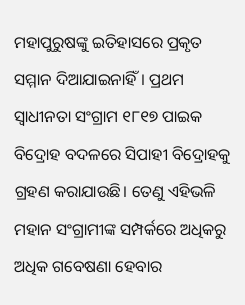ମହାପୁରୁଷଙ୍କୁ ଇତିହାସରେ ପ୍ରକୃତ ସମ୍ମାନ ଦିଆଯାଇନାହିଁ। ପ୍ରଥମ ସ୍ବାଧୀନତା ସଂଗ୍ରାମ ୧୮୧୭ ପାଇକ ବିଦ୍ରୋହ ବଦଳରେ ସିପାହୀ ବିଦ୍ରୋହକୁ ଗ୍ରହଣ କରାଯାଉଛି। ତେଣୁ ଏହିଭଳି ମହାନ ସଂଗ୍ରାମୀଙ୍କ ସମ୍ପର୍କରେ ଅଧିକରୁ ଅଧିକ ଗବେଷଣା ହେବାର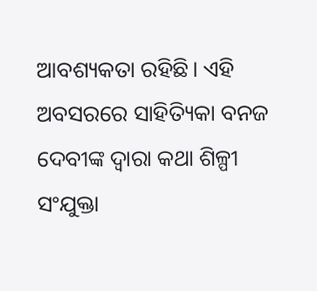ଆବଶ୍ୟକତା ରହିଛି। ଏହି ଅବସରରେ ସାହିତ୍ୟିକା ବନଜ ଦେବୀଙ୍କ ଦ୍ବାରା କଥା ଶିଳ୍ପୀ ସଂଯୁକ୍ତା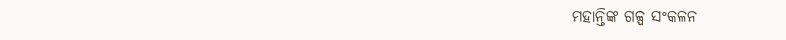ମହାନ୍ତିଙ୍କ ଗଳ୍ପ ସଂକଳନ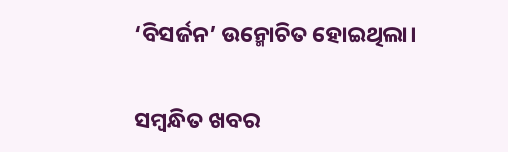‘ବିସର୍ଜନ’ ଉନ୍ମୋଚିତ ହୋଇଥିଲା।

ସମ୍ବନ୍ଧିତ ଖବର